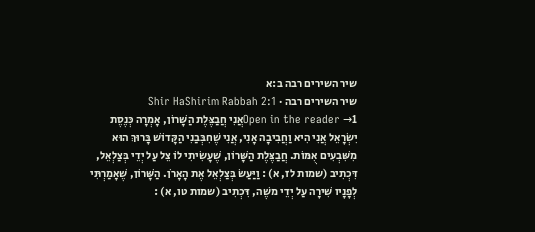שיר השירים רבה ב:א
שיר השירים רבה · Shir HaShirim Rabbah 2:1
Open in the reader →1אֲנִי חֲבַצֶּלֶת הַשָּׁרוֹן, אָמְרָה כְּנֶסֶת יִשְׂרָאֵל אֲנִי הִיא וַחֲבִיבָה אָנִי, אֲנִי שֶׁחִבְּבַנִי הַקָּדוֹשׁ בָּרוּךְ הוּא מִשִּׁבְעִים אֻמּוֹת. חֲבַצֶּלֶת הַשָּׁרוֹן, שֶׁעָשִׂיתִי לוֹ צֵל עַל יְדֵי בְּצַלְאֵל, דִּכְתִיב (שמות לז, א) : וַיַּעַשׂ בְּצַלְאֵל אֶת הָאָרֹן. הַשָּׁרוֹן, שֶׁאָמַרְתִּי לְפָנָיו שִׁירָה עַל יְדֵי משֶׁה, דִּכְתִיב (שמות טו, א) :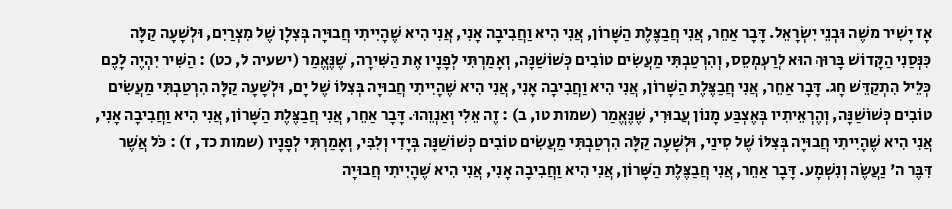אָז יָשִׁיר משֶׁה וּבְנֵי יִשְׂרָאֵל. דָּבָר אַחֵר, אֲנִי חֲבַצֶּלֶת הַשָּׁרוֹן, אֲנִי הִיא וַחֲבִיבָה אָנִי, אֲנִי הִיא שֶׁהָיִיתִי חֲבוּיָה בְּצִלָן שֶׁל מִצְרַיִם, וּלְשָׁעָה קַלָּה כִּנְּסַנִי הַקָּדוֹשׁ בָּרוּךְ הוּא לְרַעְמְסֵס, וְהִרְטַבְתִּי מַעֲשִׂים טוֹבִים כְּשׁוֹשַׁנָּה, וְאָמַרְתִּי לְפָנָיו אֶת הַשִּׁירָה, שֶׁנֶּאֱמַר (ישעיה ל, כט) : הַשִּׁיר יִהְיֶה לָכֶם כְּלֵיל הִתְקַדֵּשׁ חָג. דָּבָר אַחֵר, אֲנִי חֲבַצֶּלֶת הַשָּׁרוֹן, אֲנִי הִיא וַחֲבִיבָה אָנִי, אֲנִי הִיא שֶׁהָיִיתִי חֲבוּיָה בְּצִלּוֹ שֶׁל יָם, וּלְשָׁעָה קַלָּה הִרְטַבְתִּי מַעֲשִׂים טוֹבִים כְּשׁוֹשַׁנָּה, וְהֶרְאֵיתִיו בְּאֶצְבַּע מָנוֹן עֲבוּרִי, שֶׁנֶּאֱמַר (שמות טו, ב) : זֶה אֵלִי וְאַנְוֵהוּ. דָּבָר אַחֵר, אֲנִי חֲבַצֶּלֶת הַשָּׁרוֹן, אֲנִי הִיא וַחֲבִיבָה אָנִי, אֲנִי הִיא שֶׁהָיִיתִי חֲבוּיָה בְּצִלּוֹ שֶׁל סִינַי, וּלְשָׁעָה קַלָּה הִרְטַבְתִּי מַעֲשִׂים טוֹבִים כְּשׁוֹשַׁנָּה בְּיָדִי וְלִבִּי, וְאָמַרְתִּי לְפָנָיו (שמות כד, ז) : כֹּל אֲשֶׁר דִּבֶּר ה' נַעֲשֶׂה וְנִשְׁמָע. דָּבָר אַחֵר, אֲנִי חֲבַצֶּלֶת הַשָּׁרוֹן, אֲנִי הִיא וַחֲבִיבָה אָנִי, אֲנִי הִיא שֶׁהָיִיתִי חֲבוּיָה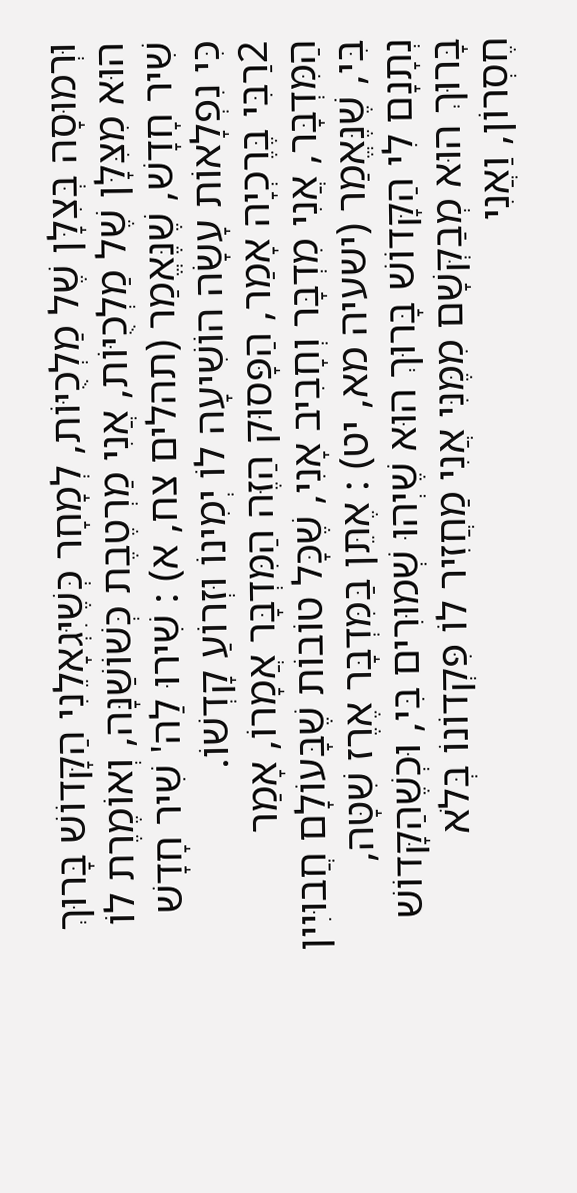וּרְמוּסָה בְּצִלָּן שֶׁל מַלְכֻיּוֹת, לְמָחָר כְּשֶׁיִּגְאָלֵנִי הַקָּדוֹשׁ בָּרוּךְ הוּא מִצִּלָּן שֶׁל מַלְכֻיּוֹת, אֲנִי מַרְטֶבֶת כְּשׁוֹשַׁנָּה, וְאוֹמֶרֶת לוֹ שִׁיר חָדָשׁ, שֶׁנֶּאֱמַר (תהלים צח, א) : שִׁירוּ לַה' שִׁיר חָדָשׁ כִּי נִפְלָאוֹת עָשָׂה הוֹשִׁיעָה לוֹ יְמִינוֹ וּזְרוֹעַ קָדְשׁוֹ.
2רַבִּי בֶּרֶכְיָה אָמַר, הַפָּסוּק הַזֶּה הַמִּדְבָּר אֲמָרוֹ, אָמַר הַמִּדְבָּר, אֲנִי מִדְבָּר וְחָבִיב אָנִי, שֶׁכָּל טוֹבוֹת שֶׁבָּעוֹלָם חֲבוּיִין בִּי, שֶׁנֶּאֱמַר (ישעיה מא, יט) : אֶתֵּן בַּמִּדְבָּר אֶרֶז שִׁטָּה, נְתָנָם לִי הַקָּדוֹשׁ בָּרוּךְ הוּא שֶׁיְהוּ שְׁמוּרִים בִּי, וּכְשֶׁהַקָּדוֹשׁ בָּרוּךְ הוּא מְבַקְּשָׁם מִמֶּנִּי אֲנִי מַחֲזִיר לוֹ פִּקְדוֹנוֹ בְּלֹא חֶסְרוֹן, וַאֲנִי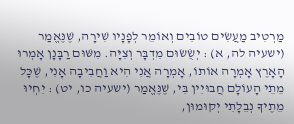מַרְטִיב מַעֲשִׂים טוֹבִים וְאוֹמֵר לְפָנָיו שִׁירָה, שֶׁנֶּאֱמַר (ישעיה לה, א) : יְשֻׂשׂוּם מִדְבָּר וְצִיָּה. מִשּׁוּם רַבָּנָן אָמְרוּ הָאָרֶץ אָמְרָה אוֹתוֹ, אָמְרָה אֲנִי הִיא וַחֲבִיבָה אָנִי, שֶׁכָּל מֵתֵי הָעוֹלָם חֲבוּיִין בִּי, שֶׁנֶּאֱמַר (ישעיה כו, יט) : יִחְיוּ מֵתֶיךָ נְבֵלָתִי יְקוּמוּן,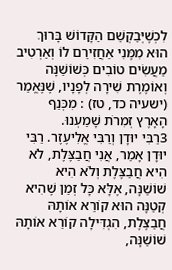לִכְשֶׁיְּבַקְשֵׁם הַקָּדוֹשׁ בָּרוּךְ הוּא מִמֶּנִי אַחֲזִירֵם לוֹ וְאַרְטִיב מַעֲשִׂים טוֹבִים כְּשׁוֹשַׁנָּה וְאוֹמֶרֶת שִׁירָה לְפָנָיו, שֶׁנֶּאֱמַר (ישעיה כד, טז) : מִכְּנַף הָאָרֶץ זְמִרֹת שָׁמַעְנוּ.
3רַבִּי יוּדָן וְרַבִּי אֱלִיעֶזֶר. רַבִּי יוּדָן אָמַר, אֲנִי חֲבַצֶּלֶת, לֹא הִיא חֲבַצֶּלֶת וְלֹא הִיא שׁוֹשַׁנָּה, אֶלָּא כָּל זְמַן שֶׁהִיא קְטַנָּה הוּא קוֹרֵא אוֹתָהּ חֲבַצֶּלֶת, הִגְדִּילָה קוֹרֵא אוֹתָהּ שׁוֹשַׁנָּה,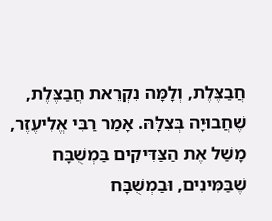חֲבַצֶּלֶת, וְלָמָּה נִקְרֵאת חֲבַצֶּלֶת, שֶׁחֲבוּיָה בְּצִלָּהּ. אָמַר רַבִּי אֱלִיעֶזֶר, מָשַׁל אֶת הַצַּדִּיקִים בַּמְשֻׁבָּח שֶׁבַּמִּינִים, וּבַמְשֻׁבָּח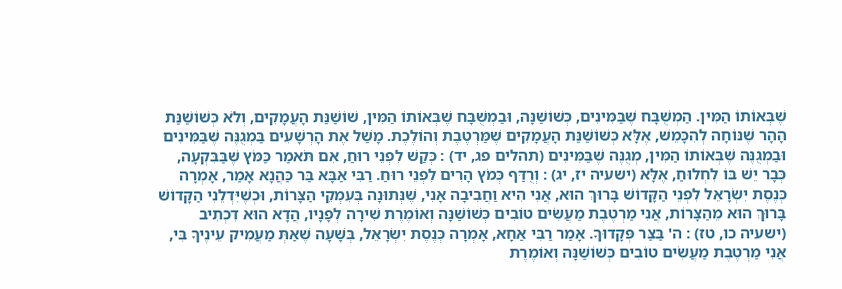שֶׁבְּאוֹתוֹ הַמִּין. הַמְשֻׁבָּח שֶׁבַּמִּינִים, כְּשׁוֹשַׁנָּה, וּבַמְשֻׁבָּח שֶׁבְּאוֹתוֹ הַמִּין, שׁוֹשַׁנַּת הָעֲמָקִים, וְלֹא כְּשׁוֹשַׁנַּת הָהָר שֶׁנּוֹחָה לְהִכָּמֵשׁ, אֶלָּא כְּשׁוֹשַׁנַּת הָעֲמָקִים שֶׁמַּרְטֶבֶת וְהוֹלֶכֶת. מָשַׁל אֶת הָרְשָׁעִים בַּמְגֻנֶּה שֶׁבַּמִּינִים וּבַמְגֻנֶּה שֶׁבְּאוֹתוֹ הַמִּין, מְגֻנֶּה שֶׁבַּמִּינִים (תהלים פג, יד) : כְּקַשׁ לִפְנֵי רוּחַ, אִם תֹּאמַר כַּמֹּץ שֶׁבַּבִּקְעָה, כְּבָר יֵשׁ בּוֹ לִחְלוּחַ, אֶלָּא (ישעיה יז, יג) : וְרֻדַּף כְּמֹץ הָרִים לִפְנֵי רוּחַ. רַבִּי אַבָּא בַּר כַּהֲנָא אָמַר, אָמְרָה כְּנֶסֶת יִשְׂרָאֵל לִפְנֵי הַקָּדוֹשׁ בָּרוּךְ הוּא, אֲנִי הִיא וַחֲבִיבָה אָנִי, שֶׁנְּתוּנָה בְּעִמְקֵי הַצָּרוֹת, וּכְשֶׁיִּדְלֵנִי הַקָּדוֹשׁ בָּרוּךְ הוּא מֵהַצָּרוֹת, אֲנִי מַרְטֶבֶת מַעֲשִׂים טוֹבִים כְּשׁוֹשַׁנָּה וְאוֹמֶרֶת שִׁירָה לְפָנָיו, הֲדָא הוּא דִכְתִיב (ישעיה כו, טז) : ה' בַּצַּר פְּקָדוּךָ. אָמַר רַבִּי אַחָא, אָמְרָה כְּנֶסֶת יִשְׂרָאֵל, בְּשָׁעָה שֶׁאַתְּ מַעֲמִיק עֵינֶיךָ בִּי, אֲנִי מַרְטֶבֶת מַעֲשִׂים טוֹבִים כְּשׁוֹשַׁנָּה וְאוֹמֶרֶת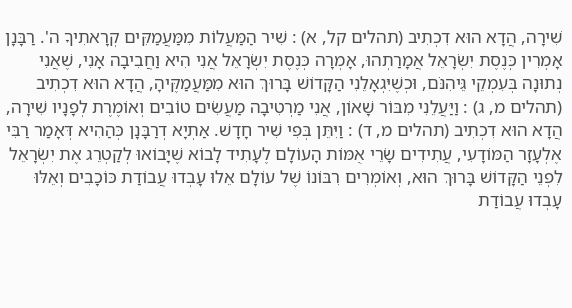שִׁירָה, הֲדָא הוּא דִכְתִיב (תהלים קל, א) : שִׁיר הַמַּעֲלוֹת מִמַּעֲמַקִּים קְרָאתִיךָ ה'. רַבָּנָן אָמְרִין כְּנֶסֶת יִשְׂרָאֵל אֲמָרַתְהוּ, אָמְרָה כְּנֶסֶת יִשְׂרָאֵל אֲנִי הִיא וַחֲבִיבָה אָנִי, שֶׁאֲנִי נְתוּנָה בְּעִמְקֵי גֵּיהִנֹּם, וּכְשֶׁיִּגְאָלֵנִי הַקָּדוֹשׁ בָּרוּךְ הוּא מִמַּעֲמַקֶּיהָ, הֲדָא הוּא דִכְתִיב (תהלים מ, ג) : וַיַּעֲלֵנִי מִבּוֹר שָׁאוֹן, אֲנִי מַרְטִיבָה מַעֲשִׂים טוֹבִים וְאוֹמֶרֶת לְפָנָיו שִׁירָה, הֲדָא הוּא דִכְתִיב (תהלים מ, ד) : וַיִּתֵּן בְּפִי שִׁיר חָדָשׁ. אַתְיָא דְרַבָּנָן כְּהַהִיא דְּאָמַר רַבִּי אֶלְעָזָר הַמּוֹדָעִי, עֲתִידִים שָׂרֵי אֻמּוֹת הָעוֹלָם לֶעָתִיד לָבוֹא שֶׁיָּבוֹאוּ לְקַטְרֵג אֶת יִשְׂרָאֵל לִפְנֵי הַקָּדוֹשׁ בָּרוּךְ הוּא, וְאוֹמְרִים רִבּוֹנוֹ שֶׁל עוֹלָם אֵלוּ עָבְדוּ עֲבוֹדַת כּוֹכָבִים וְאֵלּוּ עָבְדוּ עֲבוֹדַת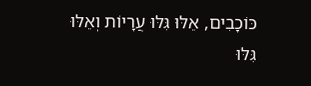כּוֹכָבִים, אֵלּוּ גִּלּוּ עֲרָיוֹת וְאֵלּוּ גִּלּוּ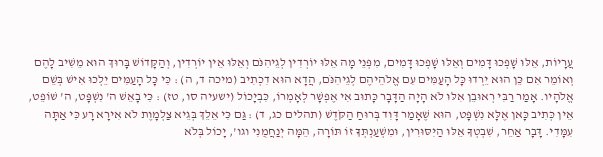עֲרָיוֹת, אֵלּוּ שָׁפְכוּ דָּמִים וְאֵלּוּ שָׁפְכוּ דָּמִים, מִפְּנֵי מָה אֵלּוּ יוֹרְדִין לְגֵיהִנֹּם וְאֵלּוּ אֵין יוֹרְדִין, וְהַקָּדוֹשׁ בָּרוּךְ הוּא מֵשִׁיב לָהֶם וְאוֹמֵר אִם כֵּן הוּא יֵרְדוּ כָּל הָעַמִּים עִם אֱלֹהֵיהֶם לְגֵיהִנֹּם, הֲדָא הוּא דִכְתִיב (מיכה ד, ה) : כִּי כָּל הָעַמִּים יֵלְכוּ אִישׁ בְּשֵׁם אֱלֹהָיו. אָמַר רַבִּי רְאוּבֵן אִלּוּ לֹא הָיָה הַדָּבָר כָּתוּב אִי אֶפְשָׁר לְאָמְרוֹ, כִּבְיָכוֹל (ישעיה סו, טז) : כִּי בָאֵשׁ ה' נִשְׁפָּט, ה' שׁוֹפֵט, אֵין כְּתִיב כָּאן אֶלָּא נִשְׁפָּט, הוּא שֶׁאָמַר דָּוִד בְּרוּחַ הַקֹּדֶשׁ (תהלים כג, ד) : גַּם כִּי אֵלֵךְ בְּגֵיא צַלְמָוֶת לֹא אִירָא רָע כִּי אַתָּה עִמָּדִי. דָּבָר אַחֵר, שִׁבְטְךָ אֵלּוּ הַיִּסּוּרִין, וּמִשְׁעַנְתְּךָ זוֹ תּוֹרָה, הֵמָּה יְנַחֲמֻנִי וגו', יָכוֹל בְּלֹא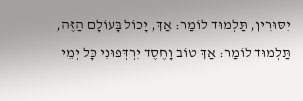יִסּוּרִין, תַּלְמוּד לוֹמַר: אַךְ, יָכוֹל בָּעוֹלָם הַזֶּה, תַּלְמוּד לוֹמַר: אַךְ טוֹב וָחֶסֶד יִרְדְּפוּנִי כָּל יְמֵי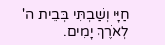חַיָּי וְשַׁבְתִּי בְּבֵית ה' לְאֹרֶךְ יָמִים.